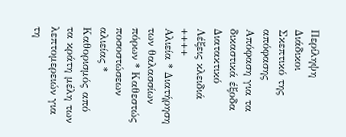Περίληψη
Διάδικοι
Σκεπτικό της απόφασης
Απόφαση για τα δικαστικά έξοδα
Διατακτικό
Λέξεις κλειδιά
++++
Αλιεία * Διατήρηση των θαλασσίων πόρων * Καθεστώς ποσοστώσεων αλιείας * Καθορισμός από τα κράτη μέλη των λεπτομερειών για τη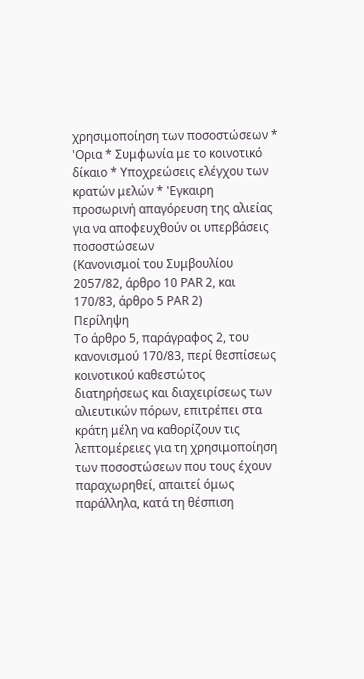χρησιμοποίηση των ποσοστώσεων * 'Ορια * Συμφωνία με το κοινοτικό δίκαιο * Υποχρεώσεις ελέγχου των κρατών μελών * 'Εγκαιρη προσωρινή απαγόρευση της αλιείας για να αποφευχθούν οι υπερβάσεις ποσοστώσεων
(Κανονισμοί του Συμβουλίου 2057/82, άρθρο 10 PAR 2, και 170/83, άρθρο 5 PAR 2)
Περίληψη
Το άρθρο 5, παράγραφος 2, του κανονισμού 170/83, περί θεσπίσεως κοινοτικού καθεστώτος διατηρήσεως και διαχειρίσεως των αλιευτικών πόρων, επιτρέπει στα κράτη μέλη να καθορίζουν τις λεπτομέρειες για τη χρησιμοποίηση των ποσοστώσεων που τους έχουν παραχωρηθεί, απαιτεί όμως παράλληλα, κατά τη θέσπιση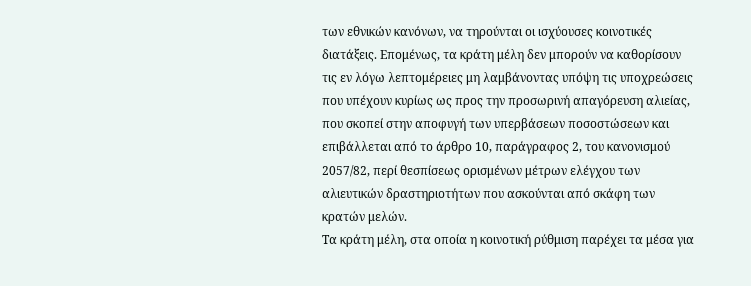των εθνικών κανόνων, να τηρούνται οι ισχύουσες κοινοτικές διατάξεις. Επομένως, τα κράτη μέλη δεν μπορούν να καθορίσουν τις εν λόγω λεπτομέρειες μη λαμβάνοντας υπόψη τις υποχρεώσεις που υπέχουν κυρίως ως προς την προσωρινή απαγόρευση αλιείας, που σκοπεί στην αποφυγή των υπερβάσεων ποσοστώσεων και επιβάλλεται από το άρθρο 10, παράγραφος 2, του κανονισμού 2057/82, περί θεσπίσεως ορισμένων μέτρων ελέγχου των αλιευτικών δραστηριοτήτων που ασκούνται από σκάφη των κρατών μελών.
Τα κράτη μέλη, στα οποία η κοινοτική ρύθμιση παρέχει τα μέσα για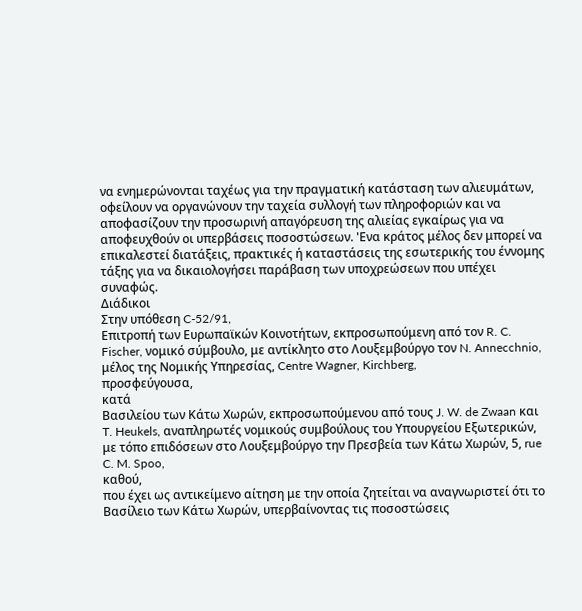να ενημερώνονται ταχέως για την πραγματική κατάσταση των αλιευμάτων, οφείλουν να οργανώνουν την ταχεία συλλογή των πληροφοριών και να αποφασίζουν την προσωρινή απαγόρευση της αλιείας εγκαίρως για να αποφευχθούν οι υπερβάσεις ποσοστώσεων. 'Ενα κράτος μέλος δεν μπορεί να επικαλεστεί διατάξεις, πρακτικές ή καταστάσεις της εσωτερικής του έννομης τάξης για να δικαιολογήσει παράβαση των υποχρεώσεων που υπέχει συναφώς.
Διάδικοι
Στην υπόθεση C-52/91,
Επιτροπή των Ευρωπαϊκών Κοινοτήτων, εκπροσωπούμενη από τον R. C. Fischer, νομικό σύμβουλο, με αντίκλητο στο Λουξεμβούργο τον N. Annecchnio, μέλος της Νομικής Υπηρεσίας, Centre Wagner, Kirchberg,
προσφεύγουσα,
κατά
Βασιλείου των Κάτω Χωρών, εκπροσωπούμενου από τους J. W. de Zwaan και T. Heukels, αναπληρωτές νομικούς συμβούλους του Υπουργείου Εξωτερικών, με τόπο επιδόσεων στο Λουξεμβούργο την Πρεσβεία των Κάτω Χωρών, 5, rue C. M. Spoo,
καθού,
που έχει ως αντικείμενο αίτηση με την οποία ζητείται να αναγνωριστεί ότι το Βασίλειο των Κάτω Χωρών, υπερβαίνοντας τις ποσοστώσεις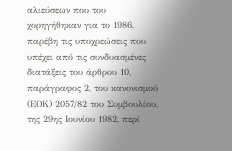αλιεύσεων που του χορηγήθηκαν για το 1986, παρέβη τις υποχρεώσεις που υπέχει από τις συνδυασμένες διατάξεις του άρθρου 10, παράγραφος 2, του κανονισμού (ΕΟΚ) 2057/82 του Συμβουλίου, της 29ης Ιουνίου 1982, περί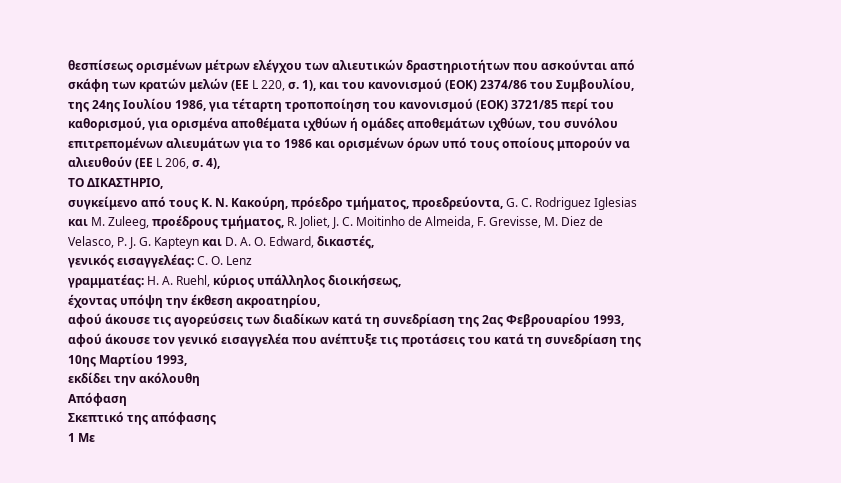θεσπίσεως ορισμένων μέτρων ελέγχου των αλιευτικών δραστηριοτήτων που ασκούνται από σκάφη των κρατών μελών (ΕΕ L 220, σ. 1), και του κανονισμού (ΕΟΚ) 2374/86 του Συμβουλίου, της 24ης Ιουλίου 1986, για τέταρτη τροποποίηση του κανονισμού (ΕΟΚ) 3721/85 περί του καθορισμού, για ορισμένα αποθέματα ιχθύων ή ομάδες αποθεμάτων ιχθύων, του συνόλου επιτρεπομένων αλιευμάτων για το 1986 και ορισμένων όρων υπό τους οποίους μπορούν να αλιευθούν (ΕΕ L 206, σ. 4),
ΤΟ ΔΙΚΑΣΤΗΡΙΟ,
συγκείμενο από τους Κ. Ν. Κακούρη, πρόεδρο τμήματος, προεδρεύοντα, G. C. Rodriguez Iglesias και M. Zuleeg, προέδρους τμήματος, R. Joliet, J. C. Moitinho de Almeida, F. Grevisse, M. Diez de Velasco, P. J. G. Kapteyn και D. A. O. Edward, δικαστές,
γενικός εισαγγελέας: C. O. Lenz
γραμματέας: H. A. Ruehl, κύριος υπάλληλος διοικήσεως,
έχοντας υπόψη την έκθεση ακροατηρίου,
αφού άκουσε τις αγορεύσεις των διαδίκων κατά τη συνεδρίαση της 2ας Φεβρουαρίου 1993,
αφού άκουσε τον γενικό εισαγγελέα που ανέπτυξε τις προτάσεις του κατά τη συνεδρίαση της 10ης Μαρτίου 1993,
εκδίδει την ακόλουθη
Απόφαση
Σκεπτικό της απόφασης
1 Με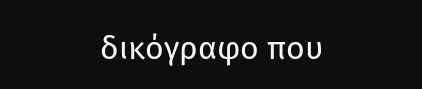δικόγραφο που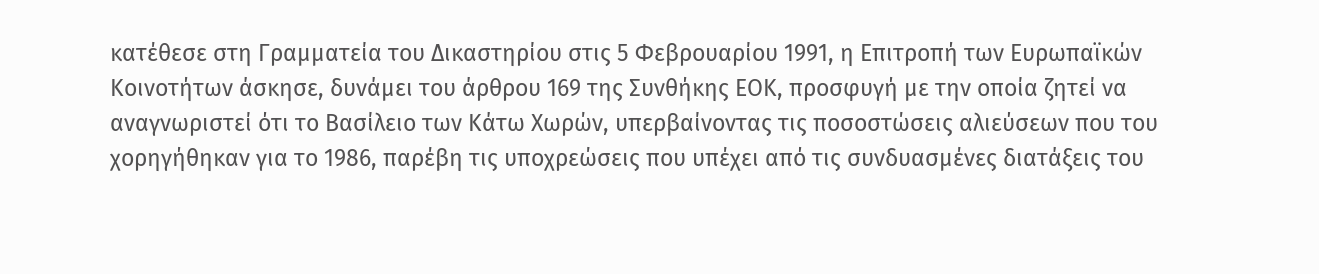κατέθεσε στη Γραμματεία του Δικαστηρίου στις 5 Φεβρουαρίου 1991, η Επιτροπή των Ευρωπαϊκών Κοινοτήτων άσκησε, δυνάμει του άρθρου 169 της Συνθήκης ΕΟΚ, προσφυγή με την οποία ζητεί να αναγνωριστεί ότι το Βασίλειο των Κάτω Χωρών, υπερβαίνοντας τις ποσοστώσεις αλιεύσεων που του χορηγήθηκαν για το 1986, παρέβη τις υποχρεώσεις που υπέχει από τις συνδυασμένες διατάξεις του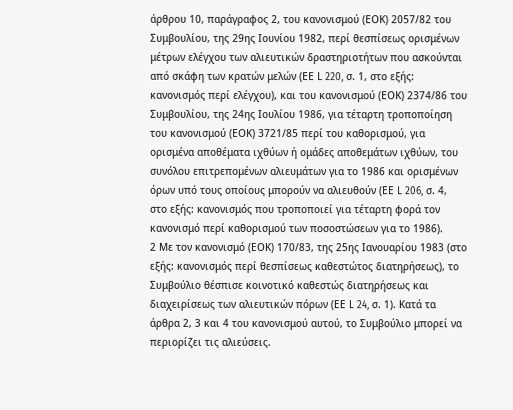άρθρου 10, παράγραφος 2, του κανονισμού (ΕΟΚ) 2057/82 του Συμβουλίου, της 29ης Ιουνίου 1982, περί θεσπίσεως ορισμένων μέτρων ελέγχου των αλιευτικών δραστηριοτήτων που ασκούνται από σκάφη των κρατών μελών (ΕΕ L 220, σ. 1, στο εξής: κανονισμός περί ελέγχου), και του κανονισμού (ΕΟΚ) 2374/86 του Συμβουλίου, της 24ης Ιουλίου 1986, για τέταρτη τροποποίηση του κανονισμού (ΕΟΚ) 3721/85 περί του καθορισμού, για ορισμένα αποθέματα ιχθύων ή ομάδες αποθεμάτων ιχθύων, του συνόλου επιτρεπομένων αλιευμάτων για το 1986 και ορισμένων όρων υπό τους οποίους μπορούν να αλιευθούν (ΕΕ L 206, σ. 4, στο εξής: κανονισμός που τροποποιεί για τέταρτη φορά τον κανονισμό περί καθορισμού των ποσοστώσεων για το 1986).
2 Με τον κανονισμό (ΕΟΚ) 170/83, της 25ης Ιανουαρίου 1983 (στο εξής: κανονισμός περί θεσπίσεως καθεστώτος διατηρήσεως), το Συμβούλιο θέσπισε κοινοτικό καθεστώς διατηρήσεως και διαχειρίσεως των αλιευτικών πόρων (ΕΕ L 24, σ. 1). Κατά τα άρθρα 2, 3 και 4 του κανονισμού αυτού, το Συμβούλιο μπορεί να περιορίζει τις αλιεύσεις.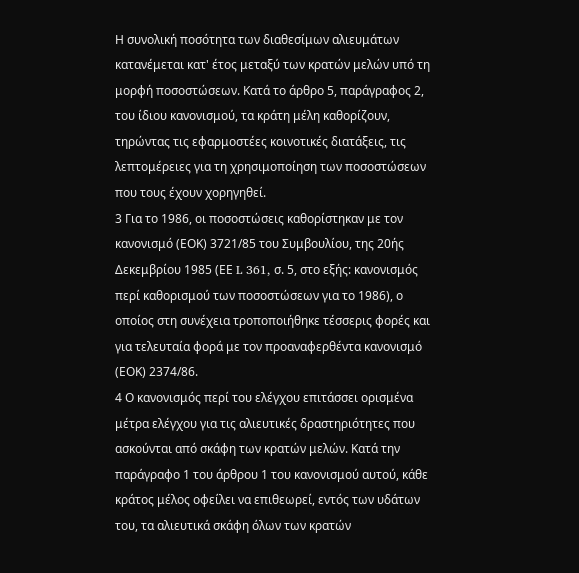Η συνολική ποσότητα των διαθεσίμων αλιευμάτων κατανέμεται κατ' έτος μεταξύ των κρατών μελών υπό τη μορφή ποσοστώσεων. Κατά το άρθρο 5, παράγραφος 2, του ίδιου κανονισμού, τα κράτη μέλη καθορίζουν, τηρώντας τις εφαρμοστέες κοινοτικές διατάξεις, τις λεπτομέρειες για τη χρησιμοποίηση των ποσοστώσεων που τους έχουν χορηγηθεί.
3 Για το 1986, οι ποσοστώσεις καθορίστηκαν με τον κανονισμό (ΕΟΚ) 3721/85 του Συμβουλίου, της 20ής Δεκεμβρίου 1985 (ΕΕ L 361, σ. 5, στο εξής: κανονισμός περί καθορισμού των ποσοστώσεων για το 1986), ο οποίος στη συνέχεια τροποποιήθηκε τέσσερις φορές και για τελευταία φορά με τον προαναφερθέντα κανονισμό (ΕΟΚ) 2374/86.
4 Ο κανονισμός περί του ελέγχου επιτάσσει ορισμένα μέτρα ελέγχου για τις αλιευτικές δραστηριότητες που ασκούνται από σκάφη των κρατών μελών. Κατά την παράγραφο 1 του άρθρου 1 του κανονισμού αυτού, κάθε κράτος μέλος οφείλει να επιθεωρεί, εντός των υδάτων του, τα αλιευτικά σκάφη όλων των κρατών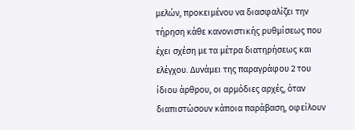μελών, προκειμένου να διασφαλίζει την τήρηση κάθε κανονιστικής ρυθμίσεως που έχει σχέση με τα μέτρα διατηρήσεως και ελέγχου. Δυνάμει της παραγράφου 2 του ίδιου άρθρου, οι αρμόδιες αρχές, όταν διαπιστώσουν κάποια παράβαση, οφείλουν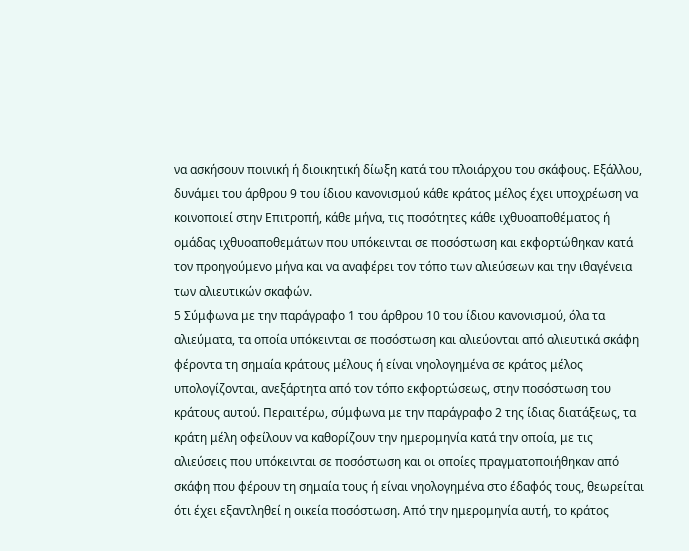να ασκήσουν ποινική ή διοικητική δίωξη κατά του πλοιάρχου του σκάφους. Εξάλλου, δυνάμει του άρθρου 9 του ίδιου κανονισμού κάθε κράτος μέλος έχει υποχρέωση να κοινοποιεί στην Επιτροπή, κάθε μήνα, τις ποσότητες κάθε ιχθυοαποθέματος ή ομάδας ιχθυοαποθεμάτων που υπόκεινται σε ποσόστωση και εκφορτώθηκαν κατά τον προηγούμενο μήνα και να αναφέρει τον τόπο των αλιεύσεων και την ιθαγένεια των αλιευτικών σκαφών.
5 Σύμφωνα με την παράγραφο 1 του άρθρου 10 του ίδιου κανονισμού, όλα τα αλιεύματα, τα οποία υπόκεινται σε ποσόστωση και αλιεύονται από αλιευτικά σκάφη φέροντα τη σημαία κράτους μέλους ή είναι νηολογημένα σε κράτος μέλος υπολογίζονται, ανεξάρτητα από τον τόπο εκφορτώσεως, στην ποσόστωση του κράτους αυτού. Περαιτέρω, σύμφωνα με την παράγραφο 2 της ίδιας διατάξεως, τα κράτη μέλη οφείλουν να καθορίζουν την ημερομηνία κατά την οποία, με τις αλιεύσεις που υπόκεινται σε ποσόστωση και οι οποίες πραγματοποιήθηκαν από σκάφη που φέρουν τη σημαία τους ή είναι νηολογημένα στο έδαφός τους, θεωρείται ότι έχει εξαντληθεί η οικεία ποσόστωση. Από την ημερομηνία αυτή, το κράτος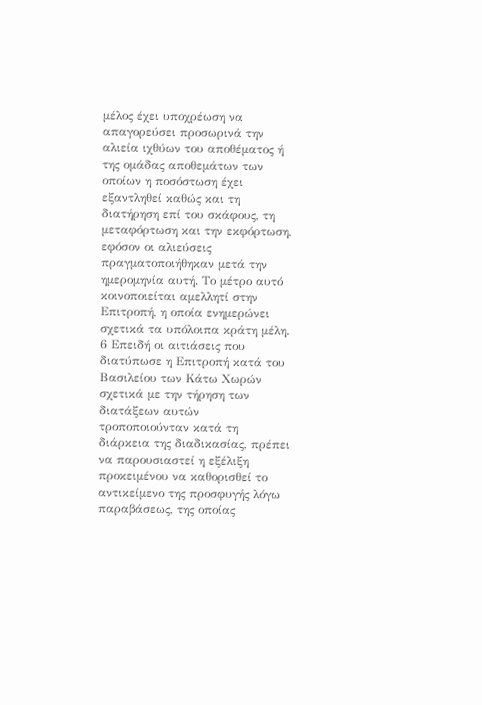μέλος έχει υποχρέωση να απαγορεύσει προσωρινά την αλιεία ιχθύων του αποθέματος ή της ομάδας αποθεμάτων των οποίων η ποσόστωση έχει εξαντληθεί καθώς και τη διατήρηση επί του σκάφους, τη μεταφόρτωση και την εκφόρτωση, εφόσον οι αλιεύσεις πραγματοποιήθηκαν μετά την ημερομηνία αυτή. Το μέτρο αυτό κοινοποιείται αμελλητί στην Επιτροπή, η οποία ενημερώνει σχετικά τα υπόλοιπα κράτη μέλη.
6 Επειδή οι αιτιάσεις που διατύπωσε η Επιτροπή κατά του Βασιλείου των Κάτω Χωρών σχετικά με την τήρηση των διατάξεων αυτών τροποποιούνταν κατά τη διάρκεια της διαδικασίας, πρέπει να παρουσιαστεί η εξέλιξη προκειμένου να καθορισθεί το αντικείμενο της προσφυγής λόγω παραβάσεως, της οποίας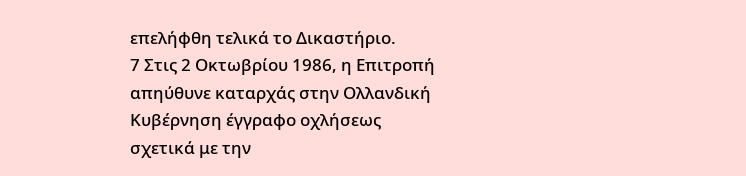επελήφθη τελικά το Δικαστήριο.
7 Στις 2 Οκτωβρίου 1986, η Επιτροπή απηύθυνε καταρχάς στην Ολλανδική Κυβέρνηση έγγραφο οχλήσεως σχετικά με την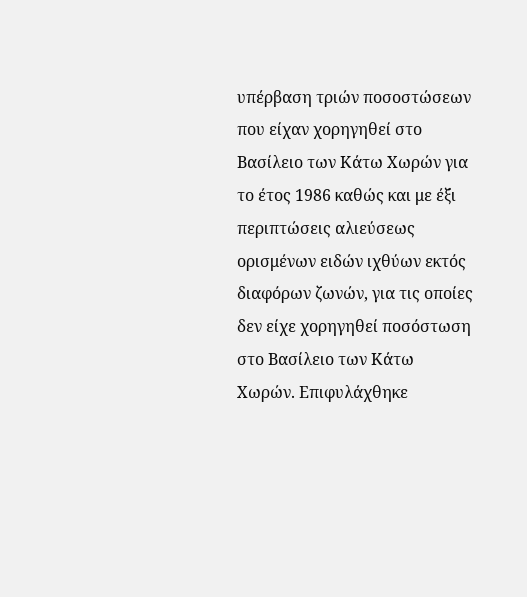υπέρβαση τριών ποσοστώσεων που είχαν χορηγηθεί στο Βασίλειο των Κάτω Χωρών για το έτος 1986 καθώς και με έξι περιπτώσεις αλιεύσεως ορισμένων ειδών ιχθύων εκτός διαφόρων ζωνών, για τις οποίες δεν είχε χορηγηθεί ποσόστωση στο Βασίλειο των Κάτω Χωρών. Επιφυλάχθηκε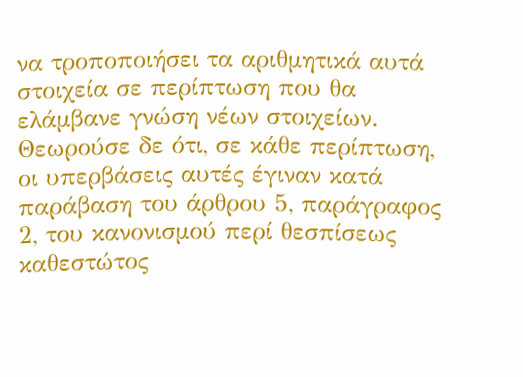να τροποποιήσει τα αριθμητικά αυτά στοιχεία σε περίπτωση που θα ελάμβανε γνώση νέων στοιχείων. Θεωρούσε δε ότι, σε κάθε περίπτωση, οι υπερβάσεις αυτές έγιναν κατά παράβαση του άρθρου 5, παράγραφος 2, του κανονισμού περί θεσπίσεως καθεστώτος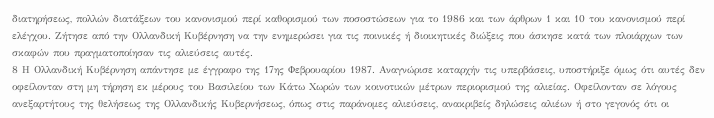διατηρήσεως, πολλών διατάξεων του κανονισμού περί καθορισμού των ποσοστώσεων για το 1986 και των άρθρων 1 και 10 του κανονισμού περί ελέγχου. Ζήτησε από την Ολλανδική Κυβέρνηση να την ενημερώσει για τις ποινικές ή διοικητικές διώξεις που άσκησε κατά των πλοιάρχων των σκαφών που πραγματοποίησαν τις αλιεύσεις αυτές.
8 Η Ολλανδική Κυβέρνηση απάντησε με έγγραφο της 17ης Φεβρουαρίου 1987. Αναγνώρισε καταρχήν τις υπερβάσεις, υποστήριξε όμως ότι αυτές δεν οφείλονταν στη μη τήρηση εκ μέρους του Βασιλείου των Κάτω Χωρών των κοινοτικών μέτρων περιορισμού της αλιείας. Οφείλονταν σε λόγους ανεξαρτήτους της θελήσεως της Ολλανδικής Κυβερνήσεως, όπως στις παράνομες αλιεύσεις, ανακριβείς δηλώσεις αλιέων ή στο γεγονός ότι οι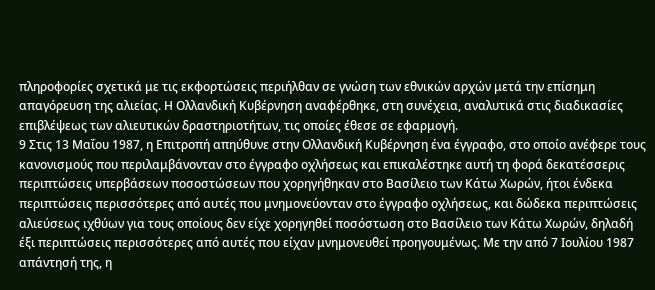πληροφορίες σχετικά με τις εκφορτώσεις περιήλθαν σε γνώση των εθνικών αρχών μετά την επίσημη απαγόρευση της αλιείας. Η Ολλανδική Κυβέρνηση αναφέρθηκε, στη συνέχεια, αναλυτικά στις διαδικασίες επιβλέψεως των αλιευτικών δραστηριοτήτων, τις οποίες έθεσε σε εφαρμογή.
9 Στις 13 Μαΐου 1987, η Επιτροπή απηύθυνε στην Ολλανδική Κυβέρνηση ένα έγγραφο, στο οποίο ανέφερε τους κανονισμούς που περιλαμβάνονταν στο έγγραφο οχλήσεως και επικαλέστηκε αυτή τη φορά δεκατέσσερις περιπτώσεις υπερβάσεων ποσοστώσεων που χορηγήθηκαν στο Βασίλειο των Κάτω Χωρών, ήτοι ένδεκα περιπτώσεις περισσότερες από αυτές που μνημονεύονταν στο έγγραφο οχλήσεως, και δώδεκα περιπτώσεις αλιεύσεως ιχθύων για τους οποίους δεν είχε χορηγηθεί ποσόστωση στο Βασίλειο των Κάτω Χωρών, δηλαδή έξι περιπτώσεις περισσότερες από αυτές που είχαν μνημονευθεί προηγουμένως. Με την από 7 Ιουλίου 1987 απάντησή της, η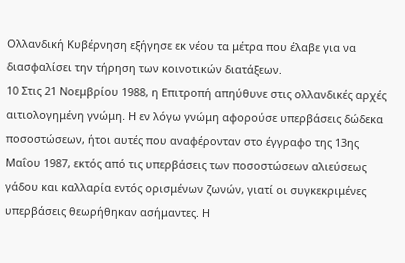Ολλανδική Κυβέρνηση εξήγησε εκ νέου τα μέτρα που έλαβε για να διασφαλίσει την τήρηση των κοινοτικών διατάξεων.
10 Στις 21 Νοεμβρίου 1988, η Επιτροπή απηύθυνε στις ολλανδικές αρχές αιτιολογημένη γνώμη. Η εν λόγω γνώμη αφορούσε υπερβάσεις δώδεκα ποσοστώσεων, ήτοι αυτές που αναφέρονταν στο έγγραφο της 13ης Μαΐου 1987, εκτός από τις υπερβάσεις των ποσοστώσεων αλιεύσεως γάδου και καλλαρία εντός ορισμένων ζωνών, γιατί οι συγκεκριμένες υπερβάσεις θεωρήθηκαν ασήμαντες. Η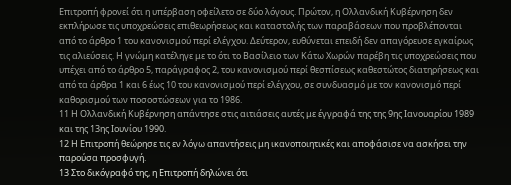Επιτροπή φρονεί ότι η υπέρβαση οφείλετο σε δύο λόγους. Πρώτον, η Ολλανδική Κυβέρνηση δεν εκπλήρωσε τις υποχρεώσεις επιθεωρήσεως και καταστολής των παραβάσεων που προβλέπονται από το άρθρο 1 του κανονισμού περί ελέγχου. Δεύτερον, ευθύνεται επειδή δεν απαγόρευσε εγκαίρως τις αλιεύσεις. Η γνώμη κατέληγε με το ότι το Βασίλειο των Κάτω Χωρών παρέβη τις υποχρεώσεις που υπέχει από το άρθρο 5, παράγραφος 2, του κανονισμού περί θεσπίσεως καθεστώτος διατηρήσεως και από τα άρθρα 1 και 6 έως 10 του κανονισμού περί ελέγχου, σε συνδυασμό με τον κανονισμό περί καθορισμού των ποσοστώσεων για το 1986.
11 Η Ολλανδική Κυβέρνηση απάντησε στις αιτιάσεις αυτές με έγγραφά της της 9ης Ιανουαρίου 1989 και της 13ης Ιουνίου 1990.
12 Η Επιτροπή θεώρησε τις εν λόγω απαντήσεις μη ικανοποιητικές και αποφάσισε να ασκήσει την παρούσα προσφυγή.
13 Στο δικόγραφό της, η Επιτροπή δηλώνει ότι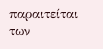παραιτείται των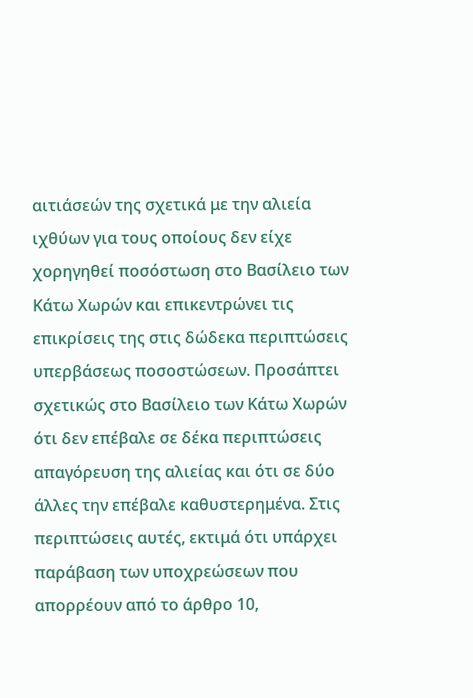αιτιάσεών της σχετικά με την αλιεία ιχθύων για τους οποίους δεν είχε χορηγηθεί ποσόστωση στο Βασίλειο των Κάτω Χωρών και επικεντρώνει τις επικρίσεις της στις δώδεκα περιπτώσεις υπερβάσεως ποσοστώσεων. Προσάπτει σχετικώς στο Βασίλειο των Κάτω Χωρών ότι δεν επέβαλε σε δέκα περιπτώσεις απαγόρευση της αλιείας και ότι σε δύο άλλες την επέβαλε καθυστερημένα. Στις περιπτώσεις αυτές, εκτιμά ότι υπάρχει παράβαση των υποχρεώσεων που απορρέουν από το άρθρο 10,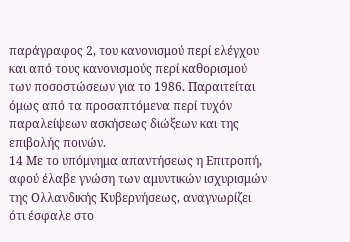παράγραφος 2, του κανονισμού περί ελέγχου και από τους κανονισμούς περί καθορισμού των ποσοστώσεων για το 1986. Παραιτείται όμως από τα προσαπτόμενα περί τυχόν παραλείψεων ασκήσεως διώξεων και της επιβολής ποινών.
14 Με το υπόμνημα απαντήσεως η Επιτροπή, αφού έλαβε γνώση των αμυντικών ισχυρισμών της Ολλανδικής Κυβερνήσεως, αναγνωρίζει ότι έσφαλε στο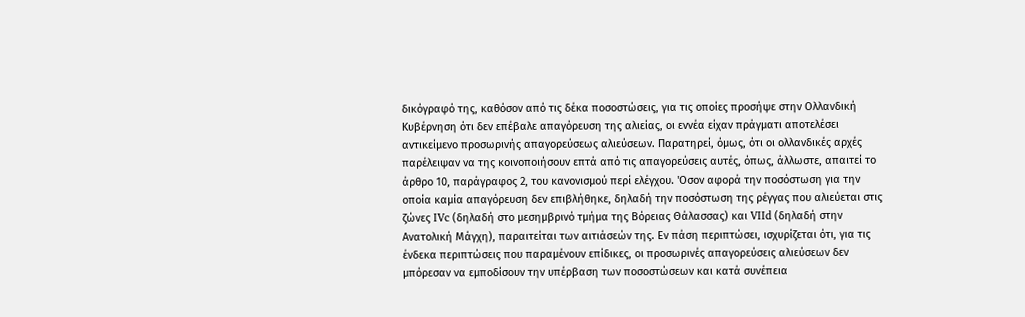δικόγραφό της, καθόσον από τις δέκα ποσοστώσεις, για τις οποίες προσήψε στην Ολλανδική Κυβέρνηση ότι δεν επέβαλε απαγόρευση της αλιείας, οι εννέα είχαν πράγματι αποτελέσει αντικείμενο προσωρινής απαγορεύσεως αλιεύσεων. Παρατηρεί, όμως, ότι οι ολλανδικές αρχές παρέλειψαν να της κοινοποιήσουν επτά από τις απαγορεύσεις αυτές, όπως, άλλωστε, απαιτεί το άρθρο 10, παράγραφος 2, του κανονισμού περί ελέγχου. 'Οσον αφορά την ποσόστωση για την οποία καμία απαγόρευση δεν επιβλήθηκε, δηλαδή την ποσόστωση της ρέγγας που αλιεύεται στις ζώνες IVc (δηλαδή στο μεσημβρινό τμήμα της Βόρειας Θάλασσας) και VIId (δηλαδή στην Ανατολική Μάγχη), παραιτείται των αιτιάσεών της. Εν πάση περιπτώσει, ισχυρίζεται ότι, για τις ένδεκα περιπτώσεις που παραμένουν επίδικες, οι προσωρινές απαγορεύσεις αλιεύσεων δεν μπόρεσαν να εμποδίσουν την υπέρβαση των ποσοστώσεων και κατά συνέπεια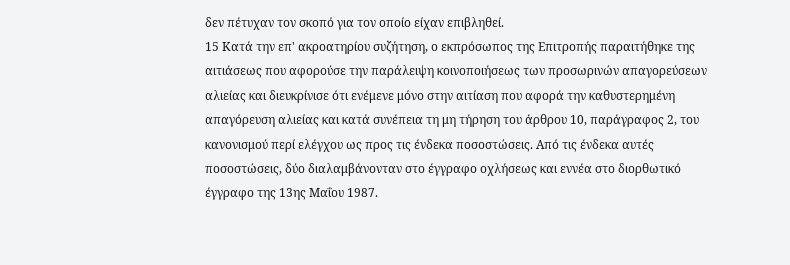δεν πέτυχαν τον σκοπό για τον οποίο είχαν επιβληθεί.
15 Κατά την επ' ακροατηρίου συζήτηση, ο εκπρόσωπος της Επιτροπής παραιτήθηκε της αιτιάσεως που αφορούσε την παράλειψη κοινοποιήσεως των προσωρινών απαγορεύσεων αλιείας και διευκρίνισε ότι ενέμενε μόνο στην αιτίαση που αφορά την καθυστερημένη απαγόρευση αλιείας και κατά συνέπεια τη μη τήρηση του άρθρου 10, παράγραφος 2, του κανονισμού περί ελέγχου ως προς τις ένδεκα ποσοστώσεις. Από τις ένδεκα αυτές ποσοστώσεις, δύο διαλαμβάνονταν στο έγγραφο οχλήσεως και εννέα στο διορθωτικό έγγραφο της 13ης Μαΐου 1987.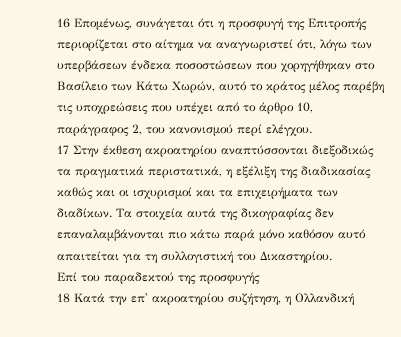16 Επομένως, συνάγεται ότι η προσφυγή της Επιτροπής περιορίζεται στο αίτημα να αναγνωριστεί ότι, λόγω των υπερβάσεων ένδεκα ποσοστώσεων που χορηγήθηκαν στο Βασίλειο των Κάτω Χωρών, αυτό το κράτος μέλος παρέβη τις υποχρεώσεις που υπέχει από το άρθρο 10, παράγραφος 2, του κανονισμού περί ελέγχου.
17 Στην έκθεση ακροατηρίου αναπτύσσονται διεξοδικώς τα πραγματικά περιστατικά, η εξέλιξη της διαδικασίας καθώς και οι ισχυρισμοί και τα επιχειρήματα των διαδίκων. Τα στοιχεία αυτά της δικογραφίας δεν επαναλαμβάνονται πιο κάτω παρά μόνο καθόσον αυτό απαιτείται για τη συλλογιστική του Δικαστηρίου.
Επί του παραδεκτού της προσφυγής
18 Κατά την επ' ακροατηρίου συζήτηση, η Ολλανδική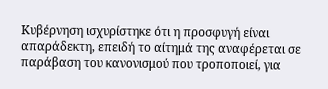Κυβέρνηση ισχυρίστηκε ότι η προσφυγή είναι απαράδεκτη, επειδή το αίτημά της αναφέρεται σε παράβαση του κανονισμού που τροποποιεί, για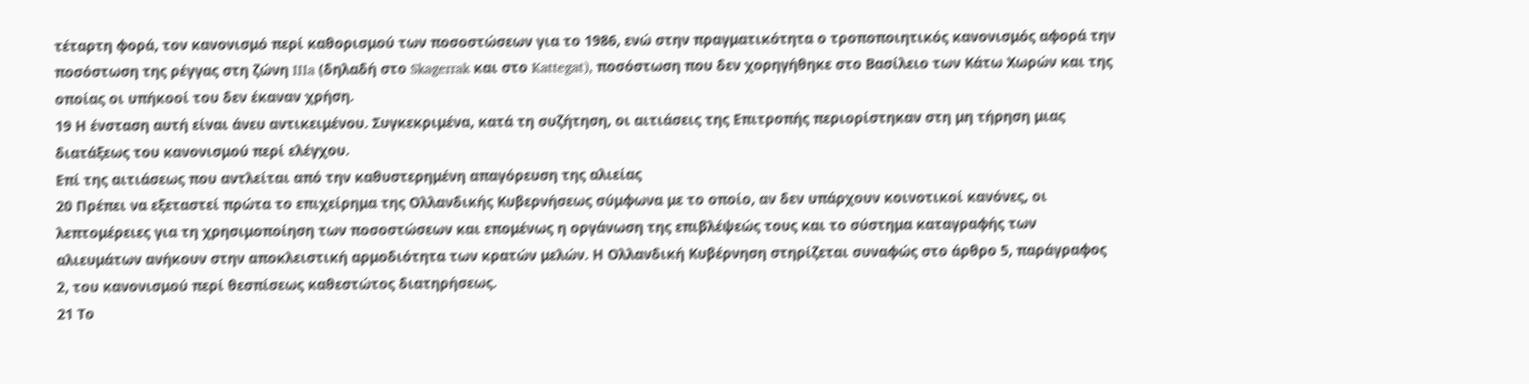τέταρτη φορά, τον κανονισμό περί καθορισμού των ποσοστώσεων για το 1986, ενώ στην πραγματικότητα ο τροποποιητικός κανονισμός αφορά την ποσόστωση της ρέγγας στη ζώνη IIIa (δηλαδή στο Skagerrak και στο Kattegat), ποσόστωση που δεν χορηγήθηκε στο Βασίλειο των Κάτω Χωρών και της οποίας οι υπήκοοί του δεν έκαναν χρήση.
19 Η ένσταση αυτή είναι άνευ αντικειμένου. Συγκεκριμένα, κατά τη συζήτηση, οι αιτιάσεις της Επιτροπής περιορίστηκαν στη μη τήρηση μιας διατάξεως του κανονισμού περί ελέγχου.
Επί της αιτιάσεως που αντλείται από την καθυστερημένη απαγόρευση της αλιείας
20 Πρέπει να εξεταστεί πρώτα το επιχείρημα της Ολλανδικής Κυβερνήσεως σύμφωνα με το οποίο, αν δεν υπάρχουν κοινοτικοί κανόνες, οι λεπτομέρειες για τη χρησιμοποίηση των ποσοστώσεων και επομένως η οργάνωση της επιβλέψεώς τους και το σύστημα καταγραφής των αλιευμάτων ανήκουν στην αποκλειστική αρμοδιότητα των κρατών μελών. Η Ολλανδική Κυβέρνηση στηρίζεται συναφώς στο άρθρο 5, παράγραφος 2, του κανονισμού περί θεσπίσεως καθεστώτος διατηρήσεως.
21 Το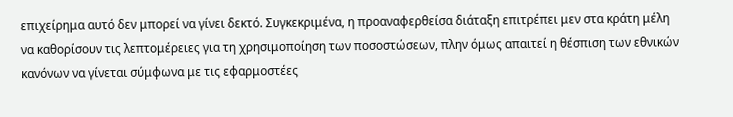επιχείρημα αυτό δεν μπορεί να γίνει δεκτό. Συγκεκριμένα, η προαναφερθείσα διάταξη επιτρέπει μεν στα κράτη μέλη να καθορίσουν τις λεπτομέρειες για τη χρησιμοποίηση των ποσοστώσεων, πλην όμως απαιτεί η θέσπιση των εθνικών κανόνων να γίνεται σύμφωνα με τις εφαρμοστέες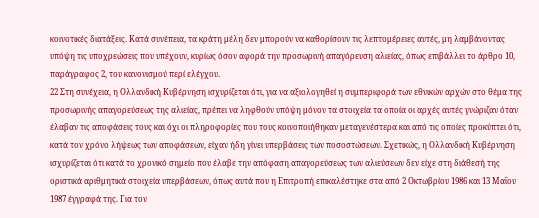κοινοτικές διατάξεις. Κατά συνέπεια, τα κράτη μέλη δεν μπορούν να καθορίσουν τις λεπτομέρειες αυτές, μη λαμβάνοντας υπόψη τις υποχρεώσεις που υπέχουν, κυρίως όσον αφορά την προσωρινή απαγόρευση αλιείας, όπως επιβάλλει το άρθρο 10, παράγραφος 2, του κανονισμού περί ελέγχου.
22 Στη συνέχεια, η Ολλανδική Κυβέρνηση ισχυρίζεται ότι, για να αξιολογηθεί η συμπεριφορά των εθνικών αρχών στο θέμα της προσωρινής απαγορεύσεως της αλιείας, πρέπει να ληφθούν υπόψη μόνον τα στοιχεία τα οποία οι αρχές αυτές γνώριζαν όταν έλαβαν τις αποφάσεις τους και όχι οι πληροφορίες που τους κοινοποιήθηκαν μεταγενέστερα και από τις οποίες προκύπτει ότι, κατά τον χρόνο λήψεως των αποφάσεων, είχαν ήδη γίνει υπερβάσεις των ποσοστώσεων. Σχετικώς, η Ολλανδική Κυβέρνηση ισχυρίζεται ότι κατά το χρονικό σημείο που έλαβε την απόφαση απαγορεύσεως των αλιεύσεων δεν είχε στη διάθεσή της οριστικά αριθμητικά στοιχεία υπερβάσεων, όπως αυτά που η Επιτροπή επικαλέστηκε στα από 2 Οκτωβρίου 1986 και 13 Μαΐου 1987 έγγραφά της. Για τον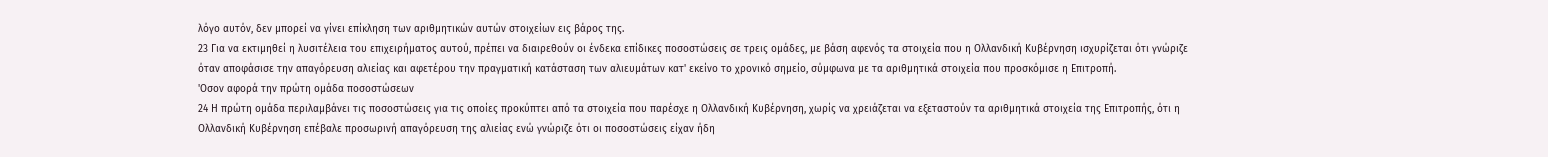λόγο αυτόν, δεν μπορεί να γίνει επίκληση των αριθμητικών αυτών στοιχείων εις βάρος της.
23 Για να εκτιμηθεί η λυσιτέλεια του επιχειρήματος αυτού, πρέπει να διαιρεθούν οι ένδεκα επίδικες ποσοστώσεις σε τρεις ομάδες, με βάση αφενός τα στοιχεία που η Ολλανδική Κυβέρνηση ισχυρίζεται ότι γνώριζε όταν αποφάσισε την απαγόρευση αλιείας και αφετέρου την πραγματική κατάσταση των αλιευμάτων κατ' εκείνο το χρονικό σημείο, σύμφωνα με τα αριθμητικά στοιχεία που προσκόμισε η Επιτροπή.
'Οσον αφορά την πρώτη ομάδα ποσοστώσεων
24 Η πρώτη ομάδα περιλαμβάνει τις ποσοστώσεις για τις οποίες προκύπτει από τα στοιχεία που παρέσχε η Ολλανδική Κυβέρνηση, χωρίς να χρειάζεται να εξεταστούν τα αριθμητικά στοιχεία της Επιτροπής, ότι η Ολλανδική Κυβέρνηση επέβαλε προσωρινή απαγόρευση της αλιείας ενώ γνώριζε ότι οι ποσοστώσεις είχαν ήδη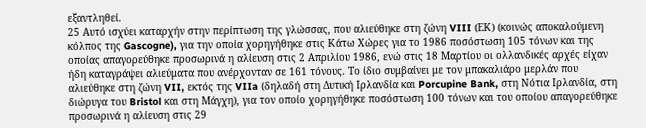εξαντληθεί.
25 Αυτό ισχύει καταρχήν στην περίπτωση της γλώσσας, που αλιεύθηκε στη ζώνη VIII (ΕΚ) (κοινώς αποκαλούμενη κόλπος της Gascogne), για την οποία χορηγήθηκε στις Κάτω Χώρες για το 1986 ποσόστωση 105 τόνων και της οποίας απαγορεύθηκε προσωρινά η αλίευση στις 2 Απριλίου 1986, ενώ στις 18 Μαρτίου οι ολλανδικές αρχές είχαν ήδη καταγράψει αλιεύματα που ανέρχονταν σε 161 τόνους. Το ίδιο συμβαίνει με τον μπακαλιάρο μερλάν που αλιεύθηκε στη ζώνη VII, εκτός της VIIa (δηλαδή στη Δυτική Ιρλανδία και Porcupine Bank, στη Νότια Ιρλανδία, στη διώρυγα του Bristol και στη Μάγχη), για τον οποίο χορηγήθηκε ποσόστωση 100 τόνων και του οποίου απαγορεύθηκε προσωρινά η αλίευση στις 29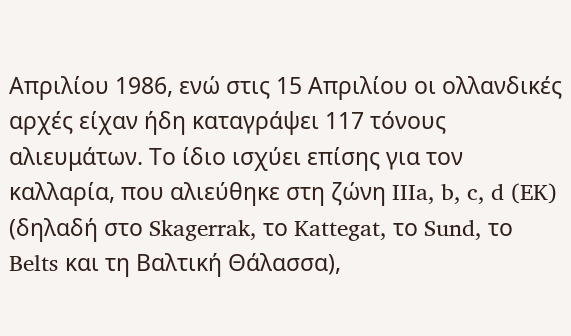Απριλίου 1986, ενώ στις 15 Απριλίου οι ολλανδικές αρχές είχαν ήδη καταγράψει 117 τόνους αλιευμάτων. Το ίδιο ισχύει επίσης για τον καλλαρία, που αλιεύθηκε στη ζώνη IIIa, b, c, d (EK) (δηλαδή στο Skagerrak, το Kattegat, το Sund, το Belts και τη Βαλτική Θάλασσα),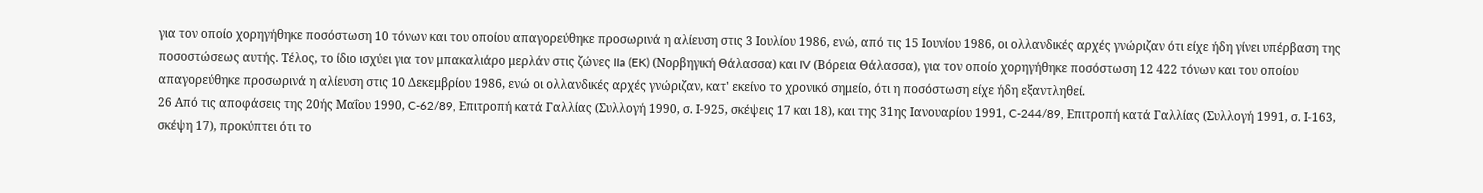για τον οποίο χορηγήθηκε ποσόστωση 10 τόνων και του οποίου απαγορεύθηκε προσωρινά η αλίευση στις 3 Ιουλίου 1986, ενώ, από τις 15 Ιουνίου 1986, οι ολλανδικές αρχές γνώριζαν ότι είχε ήδη γίνει υπέρβαση της ποσοστώσεως αυτής. Τέλος, το ίδιο ισχύει για τον μπακαλιάρο μερλάν στις ζώνες IIa (EK) (Νορβηγική Θάλασσα) και IV (Βόρεια Θάλασσα), για τον οποίο χορηγήθηκε ποσόστωση 12 422 τόνων και του οποίου απαγορεύθηκε προσωρινά η αλίευση στις 10 Δεκεμβρίου 1986, ενώ οι ολλανδικές αρχές γνώριζαν, κατ' εκείνο το χρονικό σημείο, ότι η ποσόστωση είχε ήδη εξαντληθεί.
26 Από τις αποφάσεις της 20ής Μαΐου 1990, C-62/89, Επιτροπή κατά Γαλλίας (Συλλογή 1990, σ. Ι-925, σκέψεις 17 και 18), και της 31ης Ιανουαρίου 1991, C-244/89, Επιτροπή κατά Γαλλίας (Συλλογή 1991, σ. Ι-163, σκέψη 17), προκύπτει ότι το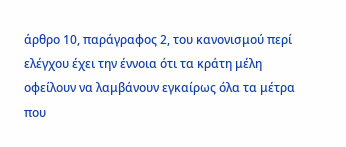άρθρο 10, παράγραφος 2, του κανονισμού περί ελέγχου έχει την έννοια ότι τα κράτη μέλη οφείλουν να λαμβάνουν εγκαίρως όλα τα μέτρα που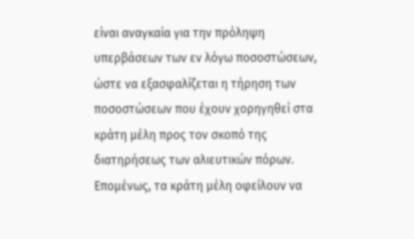είναι αναγκαία για την πρόληψη υπερβάσεων των εν λόγω ποσοστώσεων, ώστε να εξασφαλίζεται η τήρηση των ποσοστώσεων που έχουν χορηγηθεί στα κράτη μέλη προς τον σκοπό της διατηρήσεως των αλιευτικών πόρων. Επομένως, τα κράτη μέλη οφείλουν να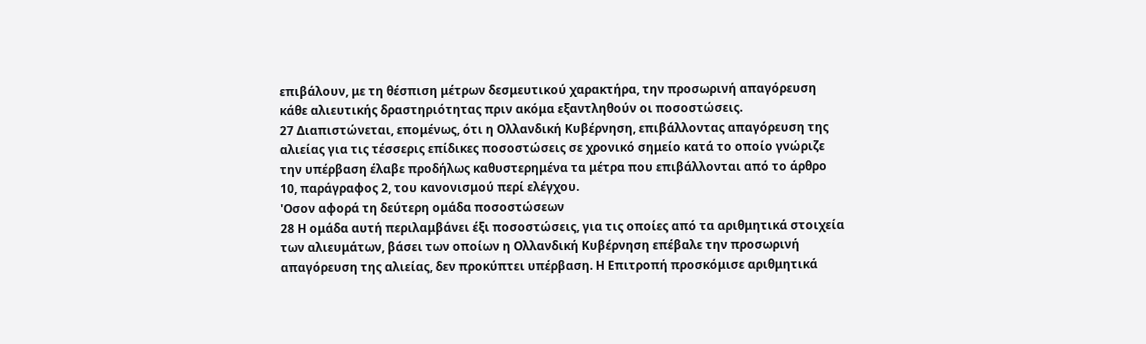επιβάλουν, με τη θέσπιση μέτρων δεσμευτικού χαρακτήρα, την προσωρινή απαγόρευση κάθε αλιευτικής δραστηριότητας πριν ακόμα εξαντληθούν οι ποσοστώσεις.
27 Διαπιστώνεται, επομένως, ότι η Ολλανδική Κυβέρνηση, επιβάλλοντας απαγόρευση της αλιείας για τις τέσσερις επίδικες ποσοστώσεις σε χρονικό σημείο κατά το οποίο γνώριζε την υπέρβαση έλαβε προδήλως καθυστερημένα τα μέτρα που επιβάλλονται από το άρθρο 10, παράγραφος 2, του κανονισμού περί ελέγχου.
'Οσον αφορά τη δεύτερη ομάδα ποσοστώσεων
28 Η ομάδα αυτή περιλαμβάνει έξι ποσοστώσεις, για τις οποίες από τα αριθμητικά στοιχεία των αλιευμάτων, βάσει των οποίων η Ολλανδική Κυβέρνηση επέβαλε την προσωρινή απαγόρευση της αλιείας, δεν προκύπτει υπέρβαση. Η Επιτροπή προσκόμισε αριθμητικά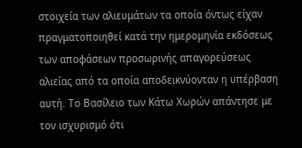στοιχεία των αλιευμάτων τα οποία όντως είχαν πραγματοποιηθεί κατά την ημερομηνία εκδόσεως των αποφάσεων προσωρινής απαγορεύσεως αλιείας από τα οποία αποδεικνύονταν η υπέρβαση αυτή. Το Βασίλειο των Κάτω Χωρών απάντησε με τον ισχυρισμό ότι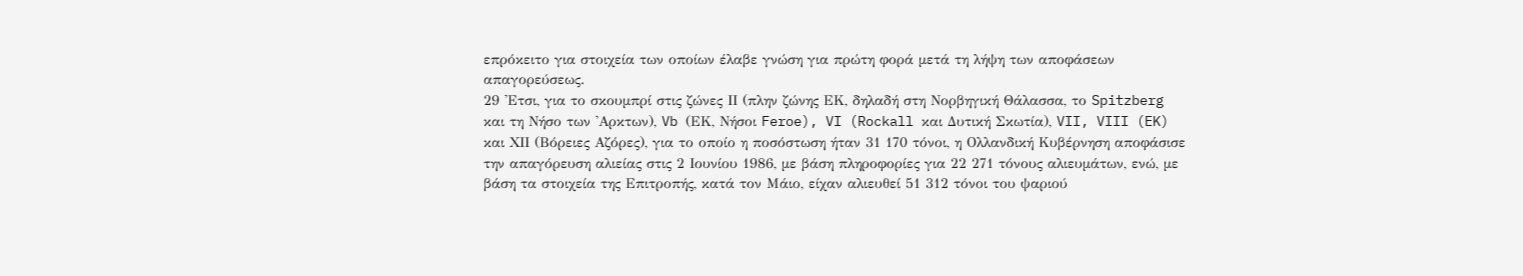επρόκειτο για στοιχεία των οποίων έλαβε γνώση για πρώτη φορά μετά τη λήψη των αποφάσεων απαγορεύσεως.
29 'Ετσι, για το σκουμπρί στις ζώνες ΙΙ (πλην ζώνης ΕΚ, δηλαδή στη Νορβηγική Θάλασσα, το Spitzberg και τη Νήσο των 'Αρκτων), Vb (ΕΚ, Νήσοι Feroe), VI (Rockall και Δυτική Σκωτία), VII, VIII (EK) και ΧΙΙ (Βόρειες Αζόρες), για το οποίο η ποσόστωση ήταν 31 170 τόνοι, η Ολλανδική Κυβέρνηση αποφάσισε την απαγόρευση αλιείας στις 2 Ιουνίου 1986, με βάση πληροφορίες για 22 271 τόνους αλιευμάτων, ενώ, με βάση τα στοιχεία της Επιτροπής, κατά τον Μάιο, είχαν αλιευθεί 51 312 τόνοι του ψαριού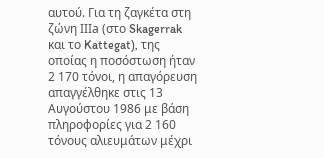αυτού. Για τη ζαγκέτα στη ζώνη ΙΙΙa (στο Skagerrak και το Kattegat), της οποίας η ποσόστωση ήταν 2 170 τόνοι, η απαγόρευση απαγγέλθηκε στις 13 Αυγούστου 1986 με βάση πληροφορίες για 2 160 τόνους αλιευμάτων μέχρι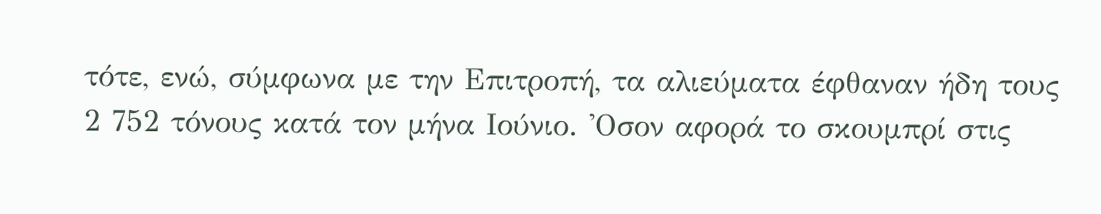τότε, ενώ, σύμφωνα με την Επιτροπή, τα αλιεύματα έφθαναν ήδη τους 2 752 τόνους κατά τον μήνα Ιούνιο. 'Οσον αφορά το σκουμπρί στις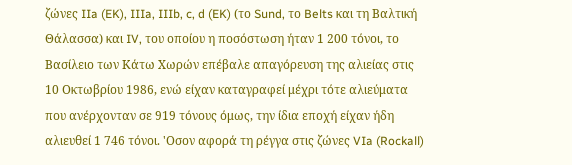ζώνες IIa (EK), IIIa, IIIb, c, d (EK) (το Sund, το Belts και τη Βαλτική Θάλασσα) και IV, του οποίου η ποσόστωση ήταν 1 200 τόνοι, το Βασίλειο των Κάτω Χωρών επέβαλε απαγόρευση της αλιείας στις 10 Οκτωβρίου 1986, ενώ είχαν καταγραφεί μέχρι τότε αλιεύματα που ανέρχονταν σε 919 τόνους όμως, την ίδια εποχή είχαν ήδη αλιευθεί 1 746 τόνοι. 'Οσον αφορά τη ρέγγα στις ζώνες VIa (Rockall)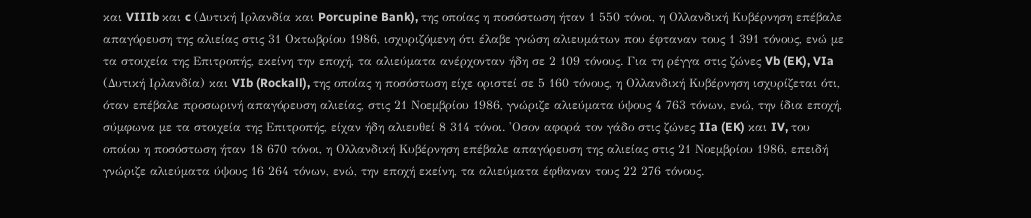και VIIIb και c (Δυτική Ιρλανδία και Porcupine Bank), της οποίας η ποσόστωση ήταν 1 550 τόνοι, η Ολλανδική Κυβέρνηση επέβαλε απαγόρευση της αλιείας στις 31 Οκτωβρίου 1986, ισχυριζόμενη ότι έλαβε γνώση αλιευμάτων που έφταναν τους 1 391 τόνους, ενώ με τα στοιχεία της Επιτροπής, εκείνη την εποχή, τα αλιεύματα ανέρχονταν ήδη σε 2 109 τόνους. Για τη ρέγγα στις ζώνες Vb (EK), VIa (Δυτική Ιρλανδία) και VIb (Rockall), της οποίας η ποσόστωση είχε οριστεί σε 5 160 τόνους, η Ολλανδική Κυβέρνηση ισχυρίζεται ότι, όταν επέβαλε προσωρινή απαγόρευση αλιείας, στις 21 Νοεμβρίου 1986, γνώριζε αλιεύματα ύψους 4 763 τόνων, ενώ, την ίδια εποχή, σύμφωνα με τα στοιχεία της Επιτροπής, είχαν ήδη αλιευθεί 8 314 τόνοι. 'Οσον αφορά τον γάδο στις ζώνες IIa (EK) και IV, του οποίου η ποσόστωση ήταν 18 670 τόνοι, η Ολλανδική Κυβέρνηση επέβαλε απαγόρευση της αλιείας στις 21 Νοεμβρίου 1986, επειδή γνώριζε αλιεύματα ύψους 16 264 τόνων, ενώ, την εποχή εκείνη, τα αλιεύματα έφθαναν τους 22 276 τόνους.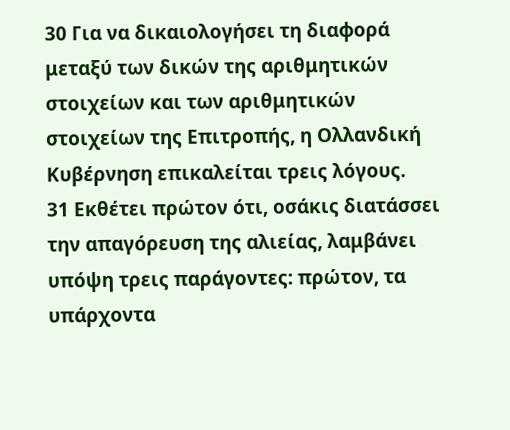30 Για να δικαιολογήσει τη διαφορά μεταξύ των δικών της αριθμητικών στοιχείων και των αριθμητικών στοιχείων της Επιτροπής, η Ολλανδική Κυβέρνηση επικαλείται τρεις λόγους.
31 Εκθέτει πρώτον ότι, οσάκις διατάσσει την απαγόρευση της αλιείας, λαμβάνει υπόψη τρεις παράγοντες: πρώτον, τα υπάρχοντα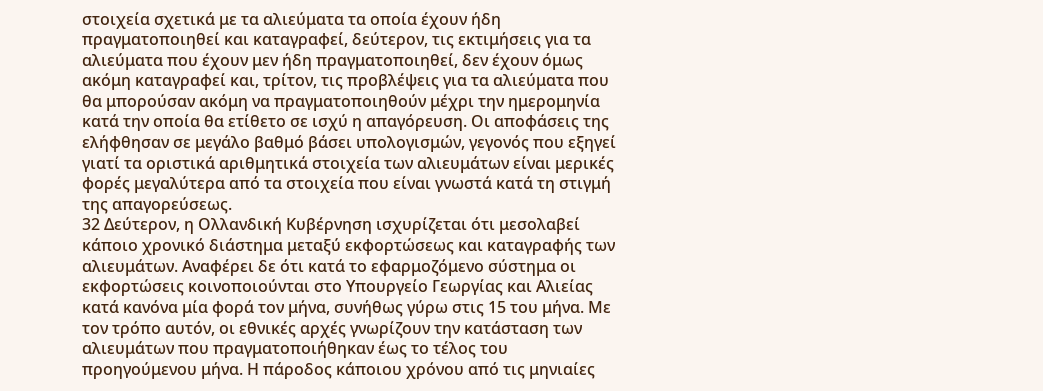στοιχεία σχετικά με τα αλιεύματα τα οποία έχουν ήδη πραγματοποιηθεί και καταγραφεί, δεύτερον, τις εκτιμήσεις για τα αλιεύματα που έχουν μεν ήδη πραγματοποιηθεί, δεν έχουν όμως ακόμη καταγραφεί και, τρίτον, τις προβλέψεις για τα αλιεύματα που θα μπορούσαν ακόμη να πραγματοποιηθούν μέχρι την ημερομηνία κατά την οποία θα ετίθετο σε ισχύ η απαγόρευση. Οι αποφάσεις της ελήφθησαν σε μεγάλο βαθμό βάσει υπολογισμών, γεγονός που εξηγεί γιατί τα οριστικά αριθμητικά στοιχεία των αλιευμάτων είναι μερικές φορές μεγαλύτερα από τα στοιχεία που είναι γνωστά κατά τη στιγμή της απαγορεύσεως.
32 Δεύτερον, η Ολλανδική Κυβέρνηση ισχυρίζεται ότι μεσολαβεί κάποιο χρονικό διάστημα μεταξύ εκφορτώσεως και καταγραφής των αλιευμάτων. Αναφέρει δε ότι κατά το εφαρμοζόμενο σύστημα οι εκφορτώσεις κοινοποιούνται στο Υπουργείο Γεωργίας και Αλιείας κατά κανόνα μία φορά τον μήνα, συνήθως γύρω στις 15 του μήνα. Με τον τρόπο αυτόν, οι εθνικές αρχές γνωρίζουν την κατάσταση των αλιευμάτων που πραγματοποιήθηκαν έως το τέλος του προηγούμενου μήνα. Η πάροδος κάποιου χρόνου από τις μηνιαίες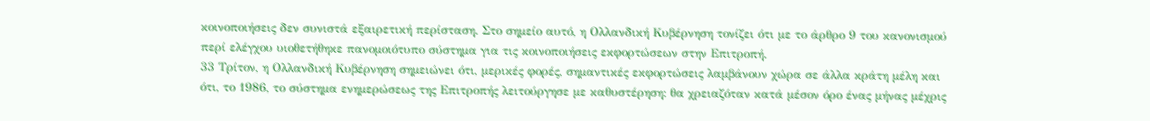κοινοποιήσεις δεν συνιστά εξαιρετική περίσταση. Στο σημείο αυτό, η Ολλανδική Κυβέρνηση τονίζει ότι με το άρθρο 9 του κανονισμού περί ελέγχου υιοθετήθηκε πανομοιότυπο σύστημα για τις κοινοποιήσεις εκφορτώσεων στην Επιτροπή.
33 Τρίτον, η Ολλανδική Κυβέρνηση σημειώνει ότι, μερικές φορές, σημαντικές εκφορτώσεις λαμβάνουν χώρα σε άλλα κράτη μέλη και ότι, το 1986, το σύστημα ενημερώσεως της Επιτροπής λειτούργησε με καθυστέρηση: θα χρειαζόταν κατά μέσον όρο ένας μήνας μέχρις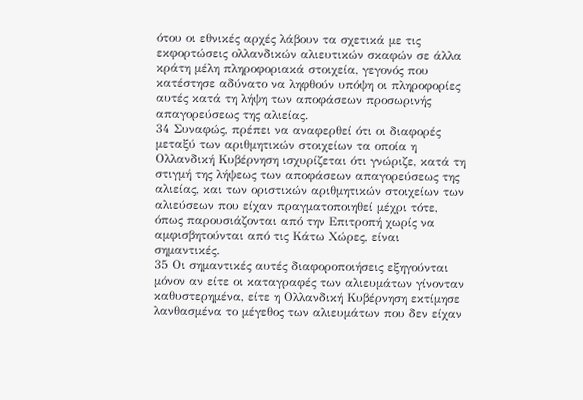ότου οι εθνικές αρχές λάβουν τα σχετικά με τις εκφορτώσεις ολλανδικών αλιευτικών σκαφών σε άλλα κράτη μέλη πληροφοριακά στοιχεία, γεγονός που κατέστησε αδύνατο να ληφθούν υπόψη οι πληροφορίες αυτές κατά τη λήψη των αποφάσεων προσωρινής απαγορεύσεως της αλιείας.
34 Συναφώς, πρέπει να αναφερθεί ότι οι διαφορές μεταξύ των αριθμητικών στοιχείων τα οποία η Ολλανδική Κυβέρνηση ισχυρίζεται ότι γνώριζε, κατά τη στιγμή της λήψεως των αποφάσεων απαγορεύσεως της αλιείας, και των οριστικών αριθμητικών στοιχείων των αλιεύσεων που είχαν πραγματοποιηθεί μέχρι τότε, όπως παρουσιάζονται από την Επιτροπή χωρίς να αμφισβητούνται από τις Κάτω Χώρες, είναι σημαντικές.
35 Οι σημαντικές αυτές διαφοροποιήσεις εξηγούνται μόνον αν είτε οι καταγραφές των αλιευμάτων γίνονταν καθυστερημένα, είτε η Ολλανδική Κυβέρνηση εκτίμησε λανθασμένα το μέγεθος των αλιευμάτων που δεν είχαν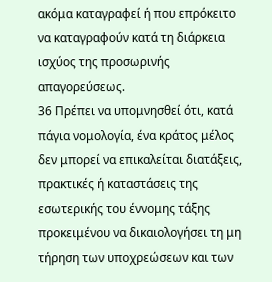ακόμα καταγραφεί ή που επρόκειτο να καταγραφούν κατά τη διάρκεια ισχύος της προσωρινής απαγορεύσεως.
36 Πρέπει να υπομνησθεί ότι, κατά πάγια νομολογία, ένα κράτος μέλος δεν μπορεί να επικαλείται διατάξεις, πρακτικές ή καταστάσεις της εσωτερικής του έννομης τάξης προκειμένου να δικαιολογήσει τη μη τήρηση των υποχρεώσεων και των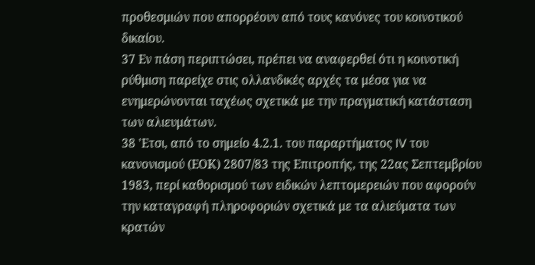προθεσμιών που απορρέουν από τους κανόνες του κοινοτικού δικαίου.
37 Εν πάση περιπτώσει, πρέπει να αναφερθεί ότι η κοινοτική ρύθμιση παρείχε στις ολλανδικές αρχές τα μέσα για να ενημερώνονται ταχέως σχετικά με την πραγματική κατάσταση των αλιευμάτων.
38 'Ετσι, από το σημείο 4.2.1. του παραρτήματος IV του κανονισμού (ΕΟΚ) 2807/83 της Επιτροπής, της 22ας Σεπτεμβρίου 1983, περί καθορισμού των ειδικών λεπτομερειών που αφορούν την καταγραφή πληροφοριών σχετικά με τα αλιεύματα των κρατών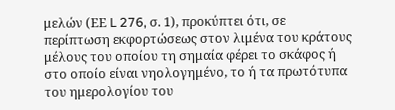μελών (ΕΕ L 276, σ. 1), προκύπτει ότι, σε περίπτωση εκφορτώσεως στον λιμένα του κράτους μέλους του οποίου τη σημαία φέρει το σκάφος ή στο οποίο είναι νηολογημένο, το ή τα πρωτότυπα του ημερολογίου του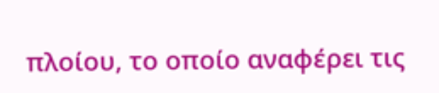πλοίου, το οποίο αναφέρει τις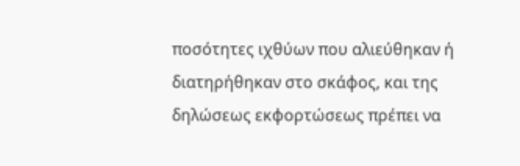ποσότητες ιχθύων που αλιεύθηκαν ή διατηρήθηκαν στο σκάφος, και της δηλώσεως εκφορτώσεως πρέπει να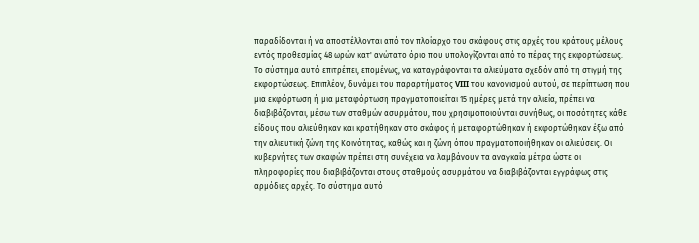παραδίδονται ή να αποστέλλονται από τον πλοίαρχο του σκάφους στις αρχές του κράτους μέλους εντός προθεσμίας 48 ωρών κατ' ανώτατο όριο που υπολογίζονται από το πέρας της εκφορτώσεως. Το σύστημα αυτό επιτρέπει, επομένως, να καταγράφονται τα αλιεύματα σχεδόν από τη στιγμή της εκφορτώσεως. Επιπλέον, δυνάμει του παραρτήματος VIII του κανονισμού αυτού, σε περίπτωση που μια εκφόρτωση ή μια μεταφόρτωση πραγματοποιείται 15 ημέρες μετά την αλιεία, πρέπει να διαβιβάζονται, μέσω των σταθμών ασυρμάτου, που χρησιμοποιούνται συνήθως, οι ποσότητες κάθε είδους που αλιεύθηκαν και κρατήθηκαν στο σκάφος ή μεταφορτώθηκαν ή εκφορτώθηκαν έξω από την αλιευτική ζώνη της Κοινότητας, καθώς και η ζώνη όπου πραγματοποιήθηκαν οι αλιεύσεις. Οι κυβερνήτες των σκαφών πρέπει στη συνέχεια να λαμβάνουν τα αναγκαία μέτρα ώστε οι πληροφορίες που διαβιβάζονται στους σταθμούς ασυρμάτου να διαβιβάζονται εγγράφως στις αρμόδιες αρχές. Το σύστημα αυτό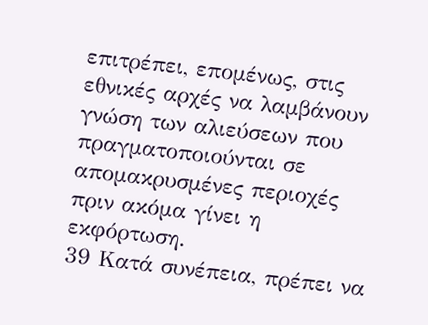επιτρέπει, επομένως, στις εθνικές αρχές να λαμβάνουν γνώση των αλιεύσεων που πραγματοποιούνται σε απομακρυσμένες περιοχές πριν ακόμα γίνει η εκφόρτωση.
39 Κατά συνέπεια, πρέπει να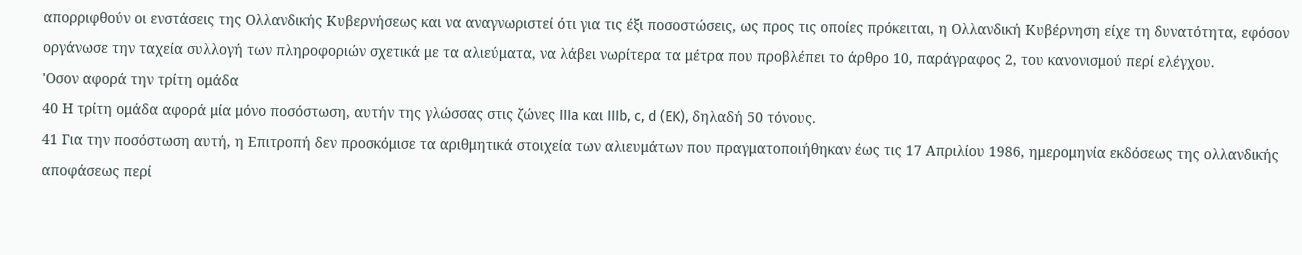απορριφθούν οι ενστάσεις της Ολλανδικής Κυβερνήσεως και να αναγνωριστεί ότι για τις έξι ποσοστώσεις, ως προς τις οποίες πρόκειται, η Ολλανδική Κυβέρνηση είχε τη δυνατότητα, εφόσον οργάνωσε την ταχεία συλλογή των πληροφοριών σχετικά με τα αλιεύματα, να λάβει νωρίτερα τα μέτρα που προβλέπει το άρθρο 10, παράγραφος 2, του κανονισμού περί ελέγχου.
'Οσον αφορά την τρίτη ομάδα
40 Η τρίτη ομάδα αφορά μία μόνο ποσόστωση, αυτήν της γλώσσας στις ζώνες IIIa και IIIb, c, d (EK), δηλαδή 50 τόνους.
41 Για την ποσόστωση αυτή, η Επιτροπή δεν προσκόμισε τα αριθμητικά στοιχεία των αλιευμάτων που πραγματοποιήθηκαν έως τις 17 Απριλίου 1986, ημερομηνία εκδόσεως της ολλανδικής αποφάσεως περί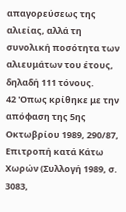απαγορεύσεως της αλιείας, αλλά τη συνολική ποσότητα των αλιευμάτων του έτους, δηλαδή 111 τόνους.
42 'Οπως κρίθηκε με την απόφαση της 5ης Οκτωβρίου 1989, 290/87, Επιτροπή κατά Κάτω Χωρών (Συλλογή 1989, σ. 3083,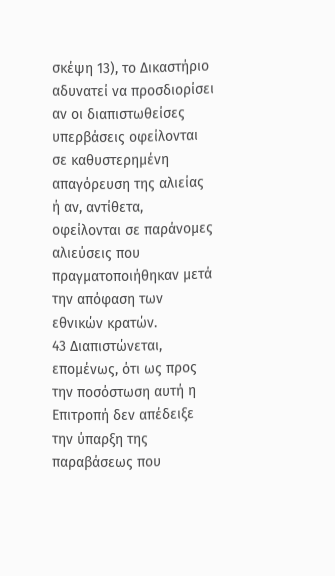σκέψη 13), το Δικαστήριο αδυνατεί να προσδιορίσει αν οι διαπιστωθείσες υπερβάσεις οφείλονται σε καθυστερημένη απαγόρευση της αλιείας ή αν, αντίθετα, οφείλονται σε παράνομες αλιεύσεις που πραγματοποιήθηκαν μετά την απόφαση των εθνικών κρατών.
43 Διαπιστώνεται, επομένως, ότι ως προς την ποσόστωση αυτή η Επιτροπή δεν απέδειξε την ύπαρξη της παραβάσεως που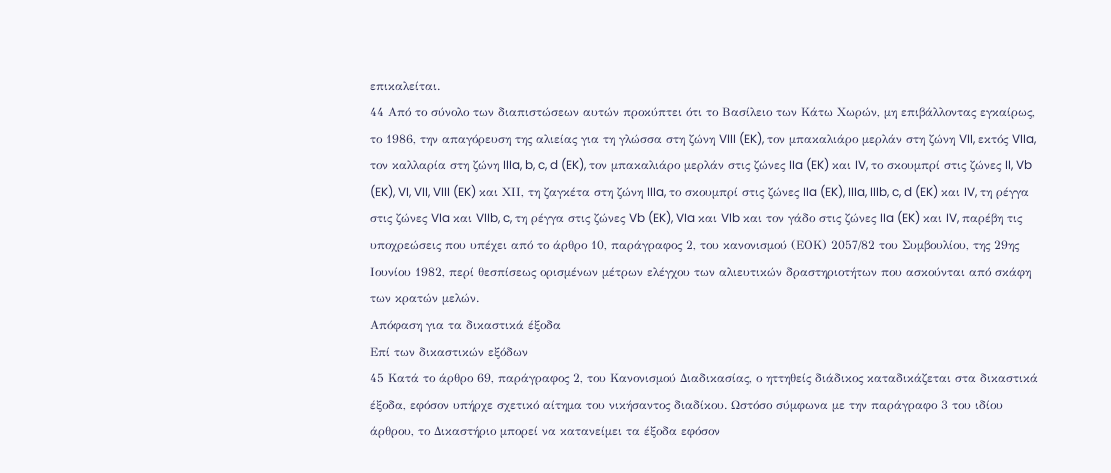επικαλείται.
44 Από το σύνολο των διαπιστώσεων αυτών προκύπτει ότι το Βασίλειο των Κάτω Χωρών, μη επιβάλλοντας εγκαίρως, το 1986, την απαγόρευση της αλιείας για τη γλώσσα στη ζώνη VIII (EK), τον μπακαλιάρο μερλάν στη ζώνη VII, εκτός VIIa, τον καλλαρία στη ζώνη IIIa, b, c, d (EK), τον μπακαλιάρο μερλάν στις ζώνες IIa (EK) και IV, το σκουμπρί στις ζώνες II, Vb (EK), VI, VII, VIII (EK) και ΧΙΙ, τη ζαγκέτα στη ζώνη IIIa, το σκουμπρί στις ζώνες IIa (EK), IIIa, IIIb, c, d (EK) και IV, τη ρέγγα στις ζώνες VIa και VIIb, c, τη ρέγγα στις ζώνες Vb (EK), VIa και VIb και τον γάδο στις ζώνες IIa (EK) και IV, παρέβη τις υποχρεώσεις που υπέχει από το άρθρο 10, παράγραφος 2, του κανονισμού (ΕΟΚ) 2057/82 του Συμβουλίου, της 29ης Ιουνίου 1982, περί θεσπίσεως ορισμένων μέτρων ελέγχου των αλιευτικών δραστηριοτήτων που ασκούνται από σκάφη των κρατών μελών.
Απόφαση για τα δικαστικά έξοδα
Επί των δικαστικών εξόδων
45 Κατά το άρθρο 69, παράγραφος 2, του Κανονισμού Διαδικασίας, ο ηττηθείς διάδικος καταδικάζεται στα δικαστικά έξοδα, εφόσον υπήρχε σχετικό αίτημα του νικήσαντος διαδίκου. Ωστόσο σύμφωνα με την παράγραφο 3 του ιδίου άρθρου, το Δικαστήριο μπορεί να κατανείμει τα έξοδα εφόσον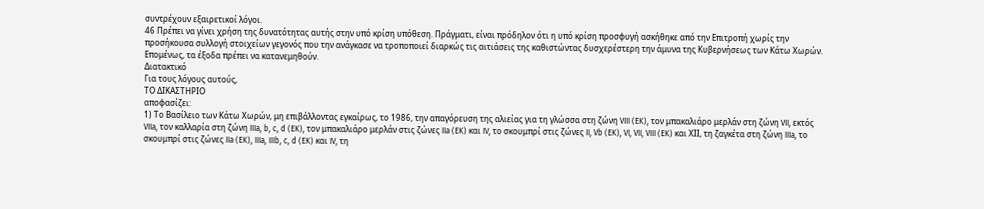συντρέχουν εξαιρετικοί λόγοι.
46 Πρέπει να γίνει χρήση της δυνατότητας αυτής στην υπό κρίση υπόθεση. Πράγματι, είναι πρόδηλον ότι η υπό κρίση προσφυγή ασκήθηκε από την Επιτροπή χωρίς την προσήκουσα συλλογή στοιχείων γεγονός που την ανάγκασε να τροποποιεί διαρκώς τις αιτιάσεις της καθιστώντας δυσχερέστερη την άμυνα της Κυβερνήσεως των Κάτω Χωρών. Επομένως, τα έξοδα πρέπει να κατανεμηθούν.
Διατακτικό
Για τους λόγους αυτούς,
ΤΟ ΔΙΚΑΣΤΗΡΙΟ
αποφασίζει:
1) Το Βασίλειο των Κάτω Χωρών, μη επιβάλλοντας εγκαίρως, το 1986, την απαγόρευση της αλιείας για τη γλώσσα στη ζώνη VIII (EK), τον μπακαλιάρο μερλάν στη ζώνη VII, εκτός VIIa, τον καλλαρία στη ζώνη IIIa, b, c, d (EK), τον μπακαλιάρο μερλάν στις ζώνες IIa (EK) και IV, το σκουμπρί στις ζώνες II, Vb (EK), VI, VII, VIII (EK) και ΧΙΙ, τη ζαγκέτα στη ζώνη IIIa, το σκουμπρί στις ζώνες IIa (EK), IIIa, IIIb, c, d (EK) και IV, τη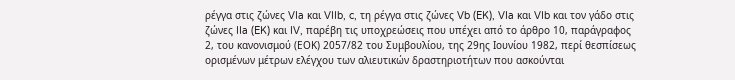ρέγγα στις ζώνες VIa και VIIb, c, τη ρέγγα στις ζώνες Vb (EK), VIa και VIb και τον γάδο στις ζώνες IIa (EK) και IV, παρέβη τις υποχρεώσεις που υπέχει από το άρθρο 10, παράγραφος 2, του κανονισμού (ΕΟΚ) 2057/82 του Συμβουλίου, της 29ης Ιουνίου 1982, περί θεσπίσεως ορισμένων μέτρων ελέγχου των αλιευτικών δραστηριοτήτων που ασκούνται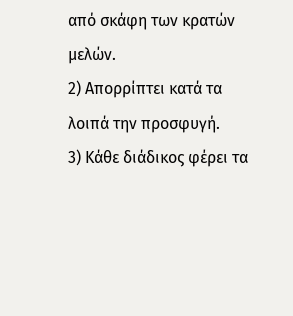από σκάφη των κρατών μελών.
2) Απορρίπτει κατά τα λοιπά την προσφυγή.
3) Κάθε διάδικος φέρει τα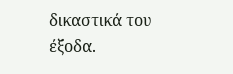δικαστικά του έξοδα.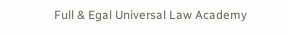Full & Egal Universal Law Academy